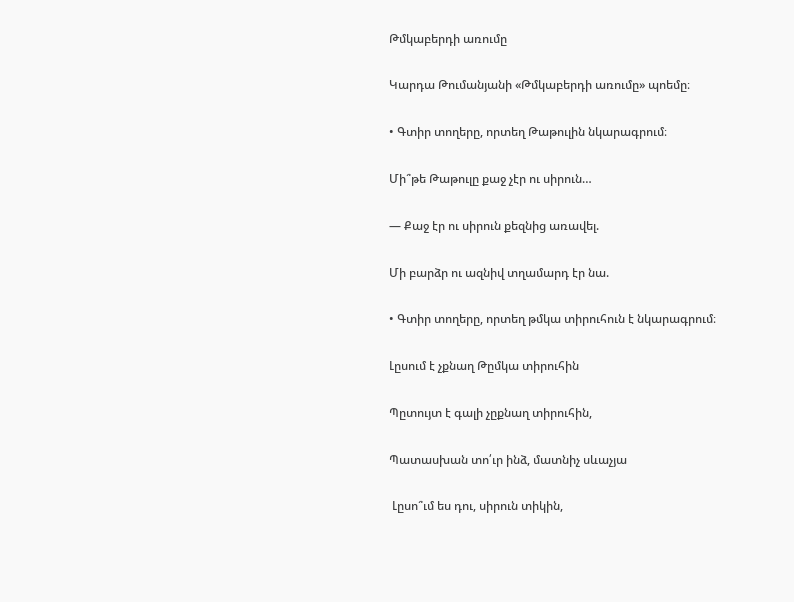Թմկաբերդի առումը

Կարդա Թումանյանի «Թմկաբերդի առումը» պոեմը։

• Գտիր տողերը, որտեղ Թաթուլին նկարագրում։

Մի՞թե Թաթուլը քաջ չէր ու սիրուն…

— Քաջ էր ու սիրուն քեզնից առավել.

Մի բարձր ու ազնիվ տղամարդ էր նա.

• Գտիր տողերը, որտեղ թմկա տիրուհուն է նկարագրում։

Լըսում է չքնաղ Թըմկա տիրուհին

Պըտույտ է գալի չըքնաղ տիրուհին,

Պատասխան տո՛ւր ինձ, մատնիչ սևաչյա

 Լըսո՞ւմ ես դու, սիրուն տիկին,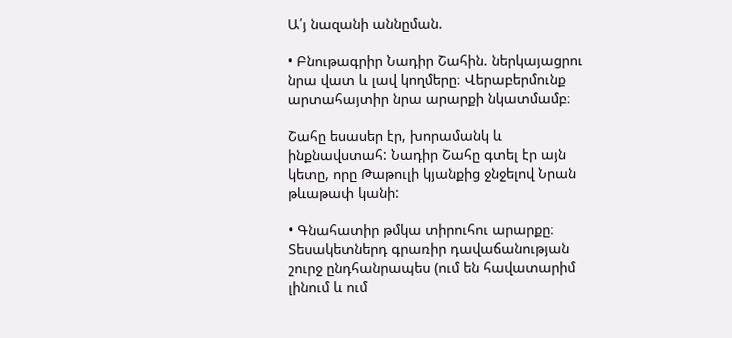Ա՛յ նազանի աննըման.

• Բնութագրիր Նադիր Շահին. ներկայացրու նրա վատ և լավ կողմերը։ Վերաբերմունք արտահայտիր նրա արարքի նկատմամբ։

Շահը եսասեր էր, խորամանկ և ինքնավստահ: Նադիր Շահը գտել էր այն կետը, որը Թաթուլի կյանքից ջնջելով Նրան թևաթափ կանի:

• Գնահատիր թմկա տիրուհու արարքը։ Տեսակետներդ գրառիր դավաճանության շուրջ ընդհանրապես (ում են հավատարիմ լինում և ում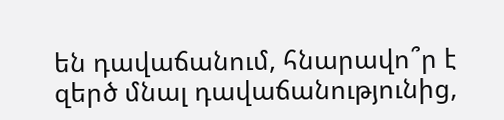են դավաճանում, հնարավո՞ր է զերծ մնալ դավաճանությունից,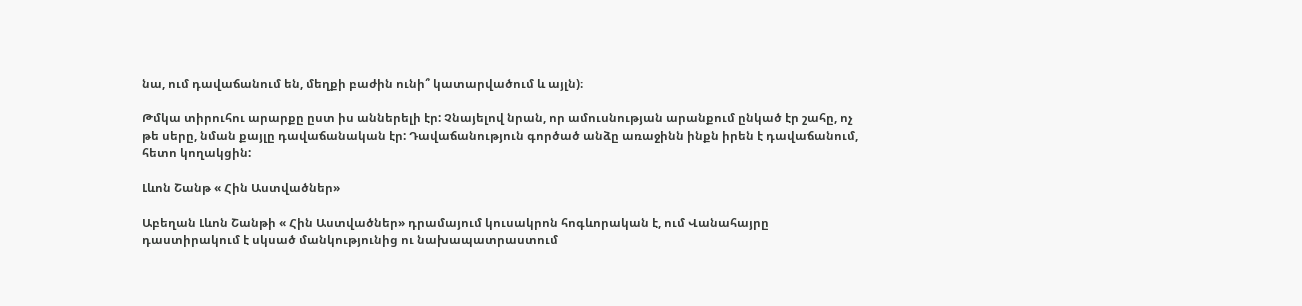նա, ում դավաճանում են, մեղքի բաժին ունի՞ կատարվածում և այլն)։

Թմկա տիրուհու արարքը ըստ իս աններելի էր: Չնայելով նրան, որ ամուսնության արանքում ընկած էր շահը, ոչ թե սերը, նման քայլը դավաճանական էր: Դավաճանություն գործած անձը առաջինն ինքն իրեն է դավաճանում, հետո կողակցին:

Լևոն Շանթ « Հին Աստվածներ»

Աբեղան Լևոն Շանթի « Հին Աստվածներ» դրամայում կուսակրոն հոգևորական է, ում Վանահայրը դաստիրակում է սկսած մանկությունից ու նախապատրաստում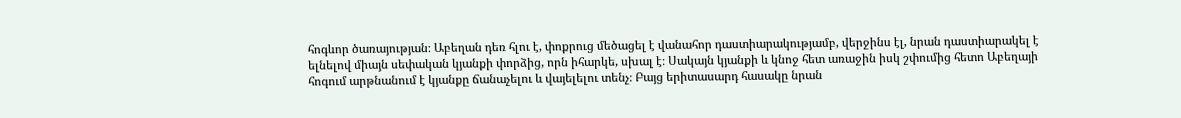հոգևոր ծառայության։ Աբեղան դեռ հլու է, փոքրուց մեծացել է վանահոր դաստիարակությամբ, վերջինս էլ, նրան դաստիարակել է ելնելով միայն սեփական կյանքի փորձից, որն իհարկե, սխալ է։ Սակայն կյանքի և կնոջ հետ առաջին իսկ շփումից հետո Աբեղայի հոգում արթնանում է կյանքը ճանաչելու և վայելելու տենչ։ Բայց երիտասարդ հասակը նրան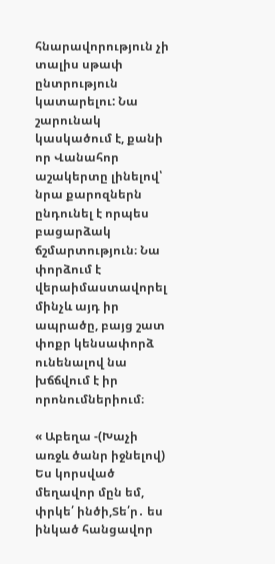հնարավորություն չի տալիս սթափ ընտրություն կատարելու: Նա շարունակ կասկածում է, քանի որ Վանահոր աշակերտը լինելով՝ նրա քարոզներն ընդունել է որպես բացարձակ ճշմարտություն։ Նա փորձում է վերաիմաստավորել մինչև այդ իր ապրածը, բայց շատ փոքր կենսափորձ ունենալով նա խճճվում է իր որոնումներիում։

« Աբեղա -(Խաչի առջև ծանր իջնելով) Ես կորսված մեղավոր մըն եմ, փրկե՛ ինծի,Տե՛ր․ ես ինկած հանցավոր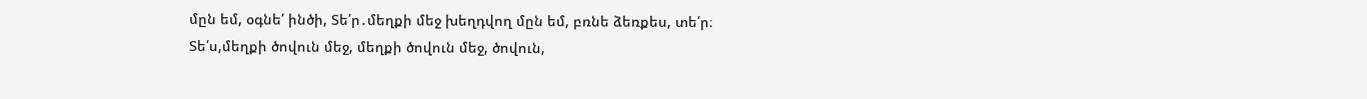մըն եմ, օգնե՛ ինծի, Տե՛ր․մեղքի մեջ խեղդվող մըն եմ, բռնե ձեռքես, տե՛ր։ Տե՛ս,մեղքի ծովուն մեջ, մեղքի ծովուն մեջ, ծովուն,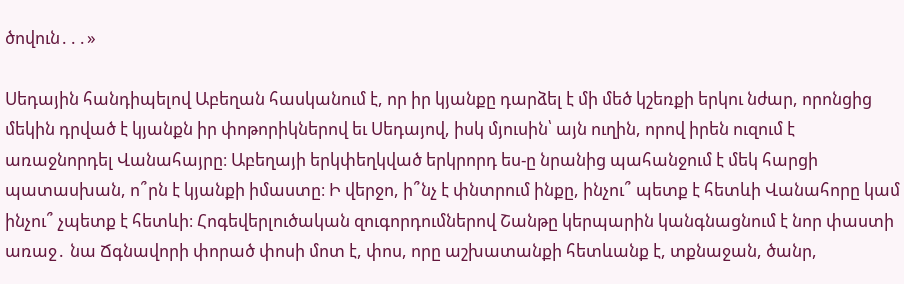ծովուն․․․»

Սեդային հանդիպելով Աբեղան հասկանում է, որ իր կյանքը դարձել է մի մեծ կշեռքի երկու նժար, որոնցից մեկին դրված է կյանքն իր փոթորիկներով եւ Սեդայով, իսկ մյուսին՝ այն ուղին, որով իրեն ուզում է առաջնորդել Վանահայրը։ Աբեղայի երկփեղկված երկրորդ ես-ը նրանից պահանջում է մեկ հարցի պատասխան, ո՞րն է կյանքի իմաստը։ Ի վերջո, ի՞նչ է փնտրում ինքը, ինչու՞ պետք է հետևի Վանահորը կամ ինչու՞ չպետք է հետևի։ Հոգեվերլուծական զուգորդումներով Շանթը կերպարին կանգնացնում է նոր փաստի առաջ․ նա Ճգնավորի փորած փոսի մոտ է, փոս, որը աշխատանքի հետևանք է, տքնաջան, ծանր,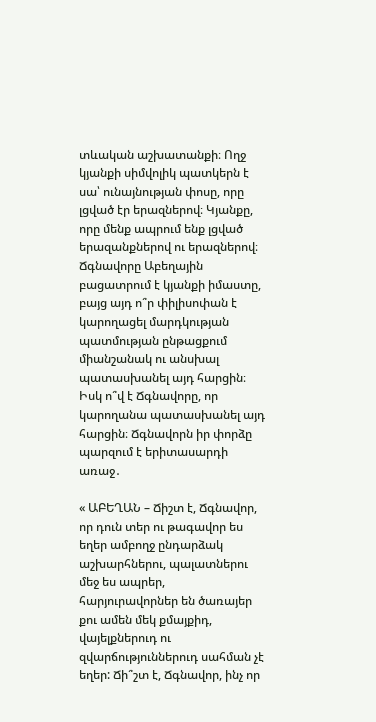տևական աշխատանքի։ Ողջ կյանքի սիմվոլիկ պատկերն է սա՝ ունայնության փոսը, որը լցված էր երազներով։ Կյանքը, որը մենք ապրում ենք լցված երազանքներով ու երազներով։ Ճգնավորը Աբեղային բացատրում է կյանքի իմաստը, բայց այդ ո՞ր փիլիսոփան է կարողացել մարդկության պատմության ընթացքում միանշանակ ու անսխալ պատասխանել այդ հարցին։ Իսկ ո՞վ է Ճգնավորը, որ կարողանա պատասխանել այդ հարցին։ Ճգնավորն իր փորձը պարզում է երիտասարդի առաջ․

« ԱԲԵՂԱՆ – Ճիշտ է, Ճգնավոր, որ դուն տեր ու թագավոր ես եղեր ամբողջ ընդարձակ աշխարհներու, պալատներու մեջ ես ապրեր, հարյուրավորներ են ծառայեր քու ամեն մեկ քմայքիդ, վայելքներուդ ու զվարճություններուդ սահման չէ եղեր: Ճի՞շտ է, Ճգնավոր, ինչ որ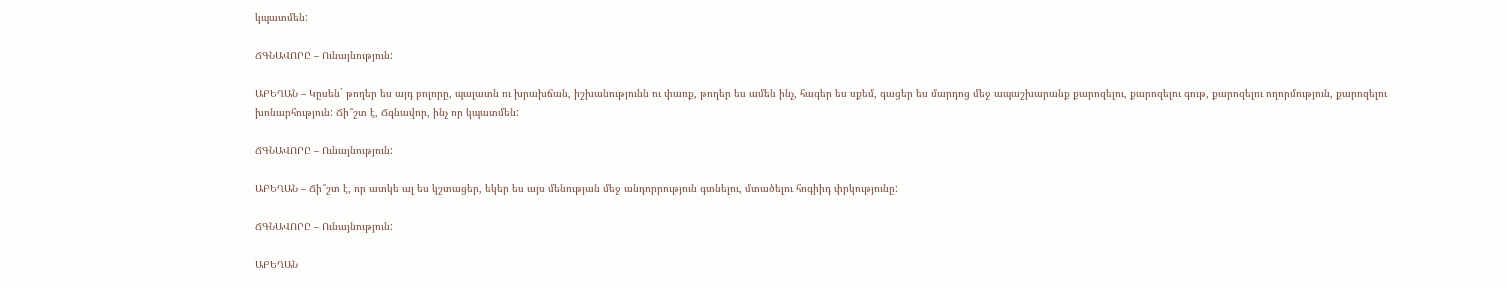կպատմեն:

ՃԳՆԱՎՈՐԸ – Ունայնություն:

ԱԲԵՂԱՆ – Կըսեն` թողեր ես այդ բոլորը, պալատն ու խրախճան, իշխանությունն ու փառք, թողեր ես ամեն ինչ, հագեր ես սքեմ, գացեր ես մարդոց մեջ ապաշխարանք քարոզելու, քարոզելու գութ, քարոզելու ողորմություն, քարոզելու խոնարհություն: Ճի՞շտ է, Ճգնավոր, ինչ որ կպատմեն:

ՃԳՆԱՎՈՐԸ – Ունայնություն:

ԱԲԵՂԱՆ – Ճի՞շտ է, որ ատկե ալ ես կշտացեր, եկեր ես այս մենության մեջ անդորրություն գտնելու, մտածելու հոգիիդ փրկությունը:

ՃԳՆԱՎՈՐԸ – Ունայնություն:

ԱԲԵՂԱՆ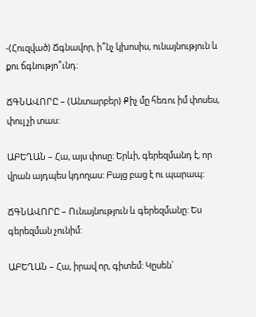-(Հուզված) Ճգնավոր, ի՞նչ կխոսիս, ունայնություն և քու ճգնությո՞ւնդ:

ՃԳՆԱՎՈՐԸ – (Անտարբեր) Քիչ մը հեռու իմ փոսես, փուլ չի տաս:

ԱԲԵՂԱՆ – Հա, այս փոսը: Երևի, գերեզմանդ է, որ վրան այդպես կդողաս: Բայց բաց է ու պարապ:

ՃԳՆԱՎՈՐԸ – Ունայնություն և գերեզմանը: Ես գերեզման չունիմ:

ԱԲԵՂԱՆ – Հա, իրավ որ, գիտեմ: Կըսեն`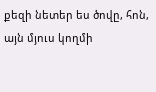քեզի նետեր ես ծովը, հոն, այն մյուս կողմի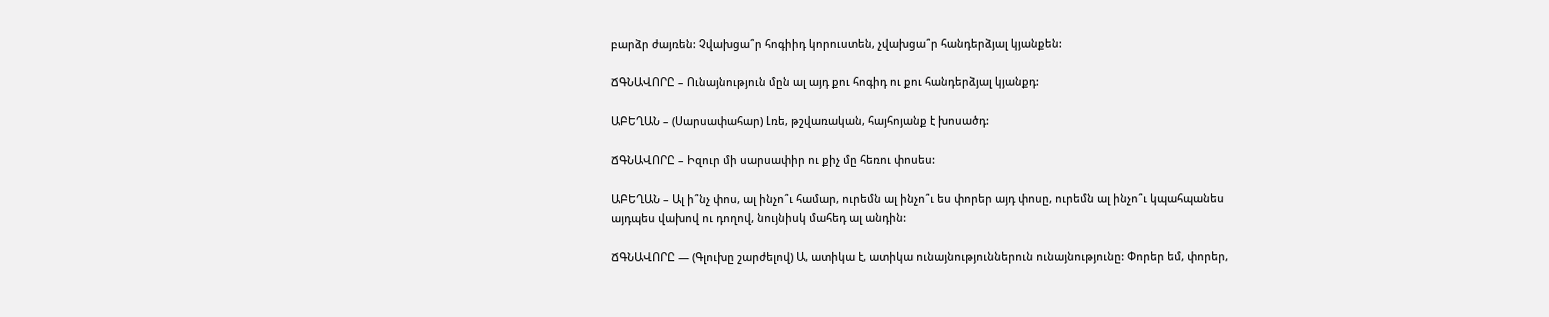բարձր ժայռեն: Չվախցա՞ր հոգիիդ կորուստեն, չվախցա՞ր հանդերձյալ կյանքեն:

ՃԳՆԱՎՈՐԸ – Ունայնություն մըն ալ այդ քու հոգիդ ու քու հանդերձյալ կյանքդ:

ԱԲԵՂԱՆ – (Սարսափահար) Լռե, թշվառական, հայհոյանք է խոսածդ:

ՃԳՆԱՎՈՐԸ – Իզուր մի սարսափիր ու քիչ մը հեռու փոսես:

ԱԲԵՂԱՆ – Ալ ի՞նչ փոս, ալ ինչո՞ւ համար, ուրեմն ալ ինչո՞ւ ես փորեր այդ փոսը, ուրեմն ալ ինչո՞ւ կպահպանես այդպես վախով ու դողով, նույնիսկ մահեդ ալ անդին:

ՃԳՆԱՎՈՐԸ — (Գլուխը շարժելով) Ա, ատիկա է, ատիկա ունայնություններուն ունայնությունը: Փորեր եմ, փորեր,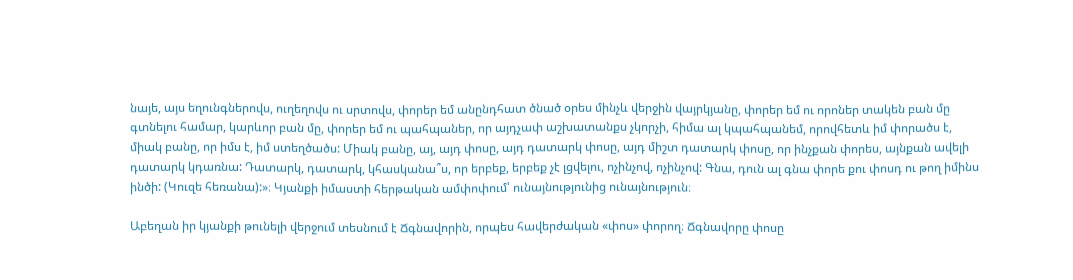նայե, այս եղունգներովս, ուղեղովս ու սրտովս, փորեր եմ անընդհատ ծնած օրես մինչև վերջին վայրկյանը, փորեր եմ ու որոներ տակեն բան մը գտնելու համար, կարևոր բան մը, փորեր եմ ու պահպաներ, որ այդչափ աշխատանքս չկորչի, հիմա ալ կպահպանեմ, որովհետև իմ փորածս է, միակ բանը, որ իմս է, իմ ստեղծածս: Միակ բանը, այ, այդ փոսը, այդ դատարկ փոսը, այդ միշտ դատարկ փոսը, որ ինչքան փորես, այնքան ավելի դատարկ կդառնա: Դատարկ, դատարկ, կհասկանա՞ս, որ երբեք, երբեք չէ լցվելու, ոչինչով, ոչինչով: Գնա, դուն ալ գնա փորե քու փոսդ ու թող իմինս ինծի: (Կուզե հեռանա):»։ Կյանքի իմաստի հերթական ամփոփում՝ ունայնությունից ունայնություն։

Աբեղան իր կյանքի թունելի վերջում տեսնում է Ճգնավորին, որպես հավերժական «փոս» փորող։ Ճգնավորը փոսը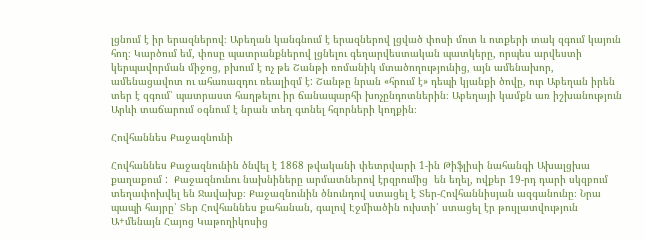լցնում է իր երազներով։ Աբեղան կանգնում է երազներով լցված փոսի մոտ և ոտքերի տակ զգում կայուն հող։ Կարծում եմ, փոսը պատրանքներով լցնելու գեղարվեստական պատկերը, որպես արվեստի կերպավորման միջոց, բխում է ոչ թե Շանթի ռոմանիկ մտածողությունից, այն ամենախոր, ամենացավոտ ու ահառազդու ռեալիզմ է: Շանթը նրան «հրում է» դեպի կյանքի ծովը, ուր Աբեղան իրեն տեր է զգում՝ պատրաստ հաղթելու իր ճանապարհի խոչընդոտներին։ Աբեղայի կամքն առ իշխանություն Արևի տաճարում օգնում է նրան տեղ գտնել հզորների կողքին։

Հովհաննես Քաջազնունի

Հովհաննես Քաջազնունին ծնվել է 1868 թվականի փետրվարի 1-ին Թիֆլիսի նահանգի Ախալցխա  քաղաքում :  Քաջազնունու նախնիները արմատներով էրզրումից  են եղել, ովքեր 19-րդ դարի սկզբում տեղափոխվել են Ջավախք։ Քաջազնունին ծնունդով ստացել է Տեր-Հովհաննիսյան ազգանունը։ Նրա պապի հայրը՝ Տեր Հովհաննես քահանան, գալով Էջմիածին ուխտի՝ ստացել էր թույլատվություն Ա+մենայն Հայոց Կաթողիկոսից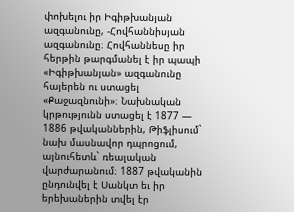փոխելու իր Իգիթխանյան ազգանունը, -Հովհաննիսյան ազգանունը։ Հովհաննեսը իր հերթին թարգմանել է իր պապի «Իգիթխանյան» ազգանունը հայերեն ու ստացել «Քաջազնունի»։ Նախնական կրթությունն ստացել է 1877 — 1886 թվականներին, Թիֆլիսում` նախ մասնավոր դպրոցում, այնուհետև` ռեալական վարժարանում։ 1887 թվականին ընդունվել է Սանկտ եւ իր երեխաներին տվել էր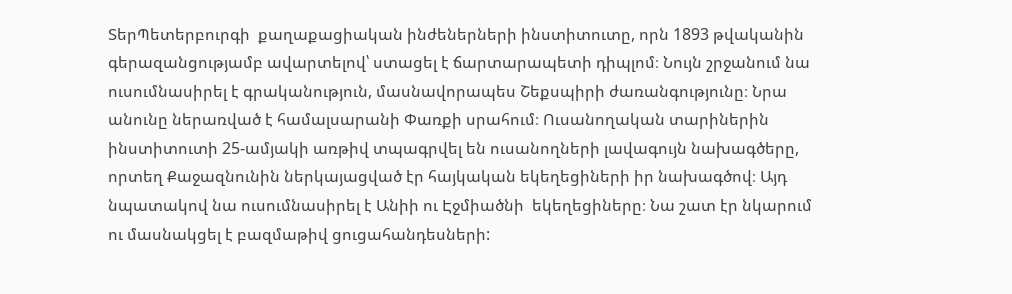ՏերՊետերբուրգի  քաղաքացիական ինժեներների ինստիտուտը, որն 1893 թվականին գերազանցությամբ ավարտելով՝ ստացել է ճարտարապետի դիպլոմ։ Նույն շրջանում նա ուսումնասիրել է գրականություն, մասնավորապես Շեքսպիրի ժառանգությունը։ Նրա անունը ներառված է համալսարանի Փառքի սրահում։ Ուսանողական տարիներին ինստիտուտի 25-ամյակի առթիվ տպագրվել են ուսանողների լավագույն նախագծերը, որտեղ Քաջազնունին ներկայացված էր հայկական եկեղեցիների իր նախագծով։ Այդ նպատակով նա ուսումնասիրել է Անիի ու Էջմիածնի  եկեղեցիները։ Նա շատ էր նկարում ու մասնակցել է բազմաթիվ ցուցահանդեսների: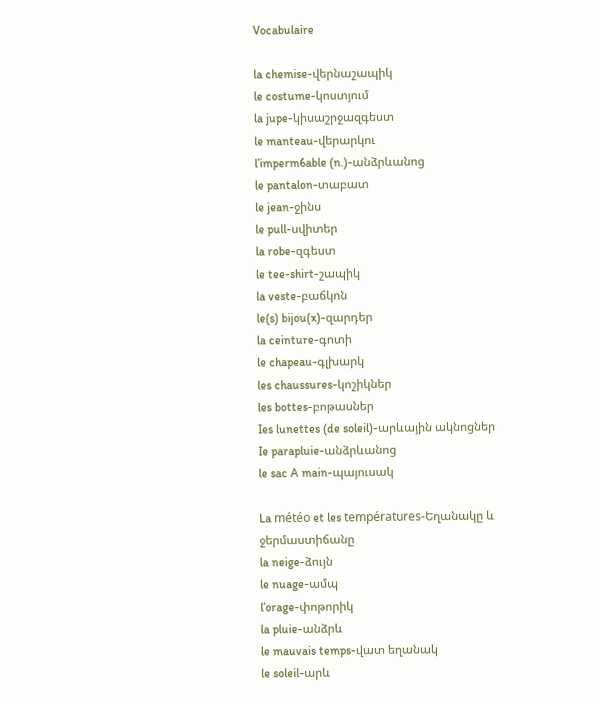Vocabulaire

la chemise-վերնաշապիկ
le costume-կոստյում
la jupe-կիսաշրջազգեստ
le manteau-վերարկու
l’imperm6able (n.)-անձրևանոց
le pantalon-տաբատ
le jean-ջինս
le pull-սվիտեր
la robe-զգեստ
le tee-shirt-շապիկ
la veste-բաճկոն
le(s) bijou(x)-զարդեր
la ceinture-գոտի
le chapeau-գլխարկ
les chaussures-կոշիկներ
les bottes-բոթասներ
Ies lunettes (de soleil)-արևային ակնոցներ
Ie parapluie-անձրևանոց
le sac A main-պայուսակ

La météo et les températures-Եղանակը և ջերմաստիճանը
la neige-ձույն
le nuage-ամպ
l’orage-փոթորիկ
la pluie-անձրև
le mauvais temps-վատ եղանակ
le soleil-արև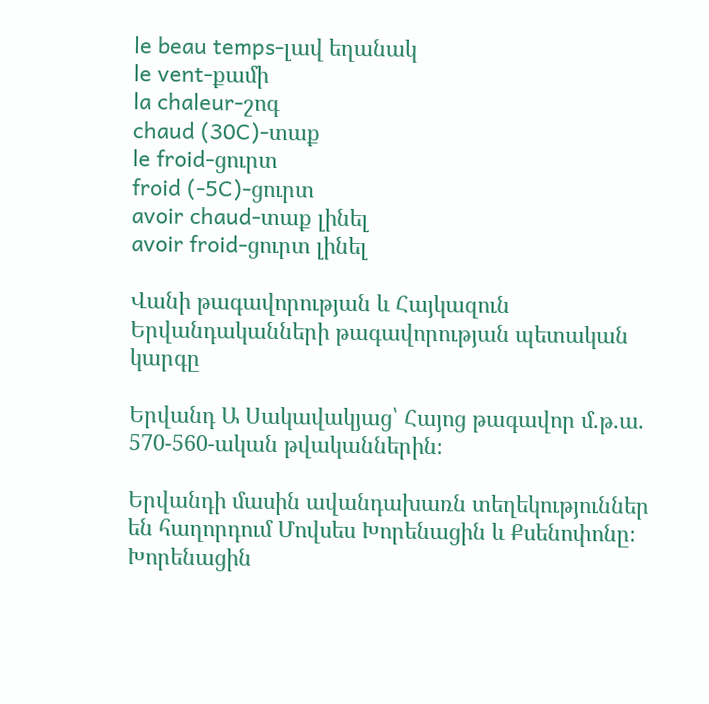le beau temps-լավ եղանակ
le vent-քամի
la chaleur-շոգ
chaud (30C)-տաք
le froid-ցուրտ
froid (-5C)-ցուրտ
avoir chaud-տաք լինել
avoir froid-ցուրտ լինել

Վանի թագավորության և Հայկազուն Երվանդականների թագավորության պետական կարգը

Երվանդ Ա Սակավակյաց՝ Հայոց թագավոր մ.թ.ա. 570-560-ական թվականներին։

Երվանդի մասին ավանդախառն տեղեկություններ են հաղորդում Մովսես Խորենացին և Քսենոփոնը։ Խորենացին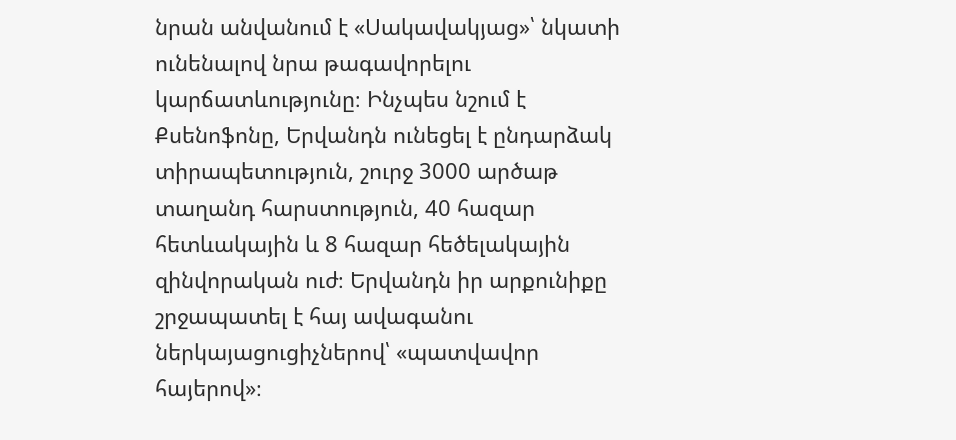նրան անվանում է «Սակավակյաց»՝ նկատի ունենալով նրա թագավորելու կարճատևությունը։ Ինչպես նշում է Քսենոֆոնը, Երվանդն ունեցել է ընդարձակ տիրապետություն, շուրջ 3000 արծաթ տաղանդ հարստություն, 40 հազար հետևակային և 8 հազար հեծելակային զինվորական ուժ։ Երվանդն իր արքունիքը շրջապատել է հայ ավագանու ներկայացուցիչներով՝ «պատվավոր հայերով»։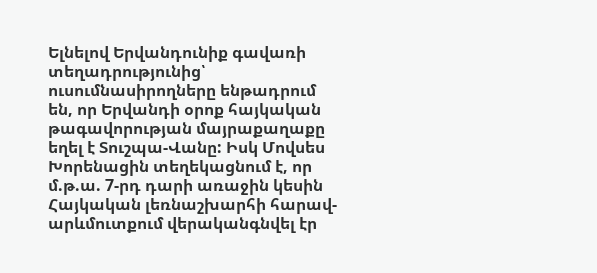Ելնելով Երվանդունիք գավառի տեղադրությունից՝ ուսումնասիրողները ենթադրում են, որ Երվանդի օրոք հայկական թագավորության մայրաքաղաքը եղել է Տուշպա-Վանը: Իսկ Մովսես Խորենացին տեղեկացնում է, որ մ.թ.ա. 7-րդ դարի առաջին կեսին Հայկական լեռնաշխարհի հարավ-արևմուտքում վերականգնվել էր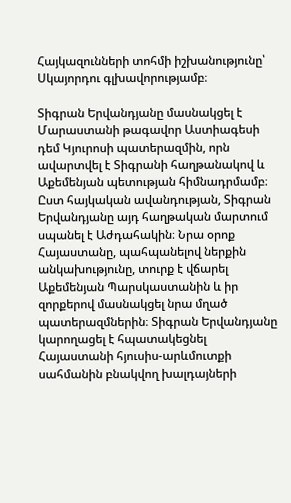Հայկազունների տոհմի իշխանությունը՝ Սկայորդու գլխավորությամբ։

Տիգրան Երվանդյանը մասնակցել է Մարաստանի թագավոր Աստիագեսի դեմ Կյուրոսի պատերազմին, որն ավարտվել է Տիգրանի հաղթանակով և Աքեմենյան պետության հիմնադրմամբ։ Ըստ հայկական ավանդության, Տիգրան Երվանդյանը այդ հաղթական մարտում սպանել է Աժդահակին։ Նրա օրոք Հայաստանը, պահպանելով ներքին անկախությունը, տուրք է վճարել Աքեմենյան Պարսկաստանին և իր զորքերով մասնակցել նրա մղած պատերազմներին։ Տիգրան Երվանդյանը կարողացել է հպատակեցնել Հայաստանի հյուսիս-արևմուտքի սահմանին բնակվող խալդայների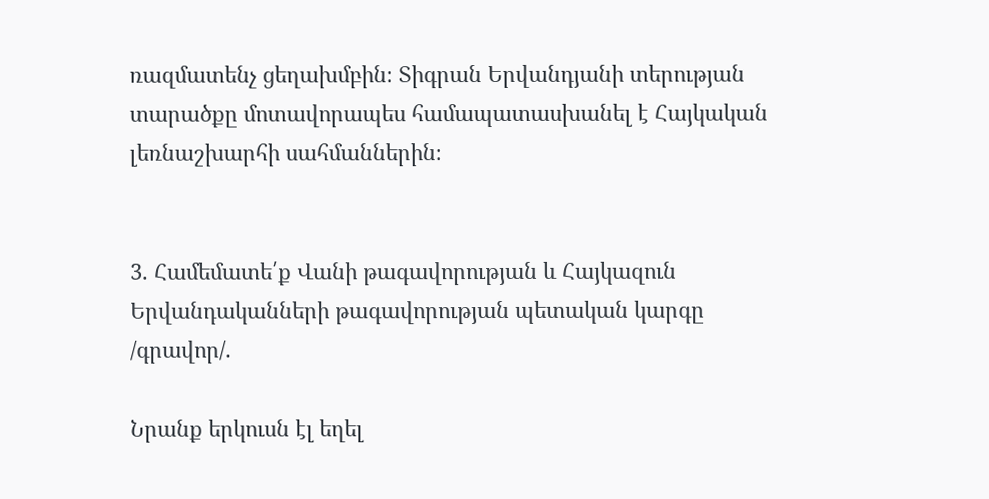ռազմատենչ ցեղախմբին։ Տիգրան Երվանդյանի տերության տարածքը մոտավորապես համապատասխանել է Հայկական լեռնաշխարհի սահմաններին։


3. Համեմատե՛ք Վանի թագավորության և Հայկազուն Երվանդականների թագավորության պետական կարգը /գրավոր/.

Նրանք երկուսն էլ եղել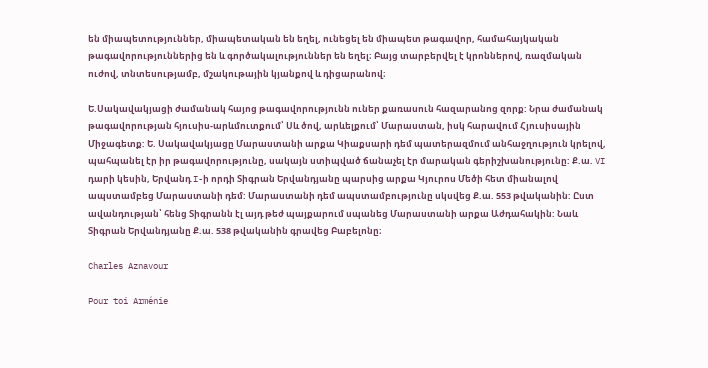են միապետություններ, միապետական են եղել, ունեցել են միապետ թագավոր, համահայկական թագավորություններից են և գործակալություններ են եղել։ Բայց տարբերվել է կրոններով, ռազմական ուժով, տնտեսությամբ, մշակութային կյանքով և դիցարանով։

Ե.Սակավակյացի ժամանակ հայոց թագավորությունն ուներ քառասուն հազարանոց զորք: Նրա ժամանակ թագավորության հյուսիս-արևմուտքում՝ Սև ծով, արևելքում՝ Մարաստան, իսկ հարավում Հյուսիսային Միջագետք: Ե. Սակավակյացը Մարաստանի արքա Կիաքսարի դեմ պատերազմում անհաջղություն կրելով, պահպանել էր իր թագավորությունը, սակայն ստիպված ճանաչել էր մարական գերիշխանությունը: Ք.ա. VI դարի կեսին, Երվանդ I-ի որդի Տիգրան Երվանդյանը պարսից արքա Կյուրոս Մեծի հետ միանալով ապստամբեց Մարաստանի դեմ: Մարաստանի դեմ ապստամբությունը սկսվեց Ք.ա. 553 թվականին: Ըստ ավանդության՝ հենց Տիգրանն էլ այդ թեժ պայքարում սպանեց Մարաստանի արքա Աժդահակին: Նաև Տիգրան Երվանդյանը Ք.ա. 538 թվականին գրավեց Բաբելոնը։

Charles Aznavour

Pour toi Arménie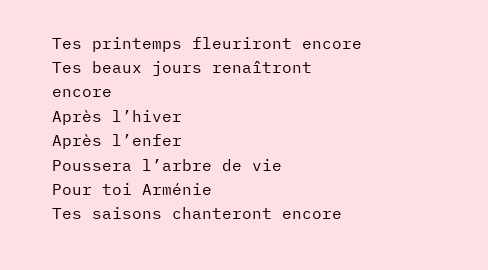Tes printemps fleuriront encore
Tes beaux jours renaîtront encore
Après l’hiver
Après l’enfer
Poussera l’arbre de vie
Pour toi Arménie
Tes saisons chanteront encore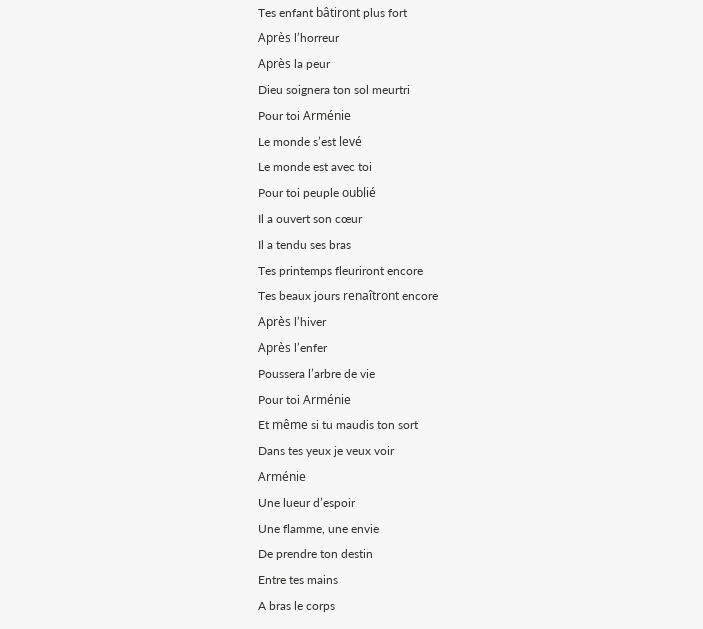Tes enfant bâtiront plus fort
Après l’horreur
Après la peur
Dieu soignera ton sol meurtri
Pour toi Arménie
Le monde s’est levé
Le monde est avec toi
Pour toi peuple oublié
Il a ouvert son cœur
Il a tendu ses bras
Tes printemps fleuriront encore
Tes beaux jours renaîtront encore
Après l’hiver
Après l’enfer
Poussera l’arbre de vie
Pour toi Arménie
Et même si tu maudis ton sort
Dans tes yeux je veux voir
Arménie
Une lueur d’espoir
Une flamme, une envie
De prendre ton destin
Entre tes mains
A bras le corps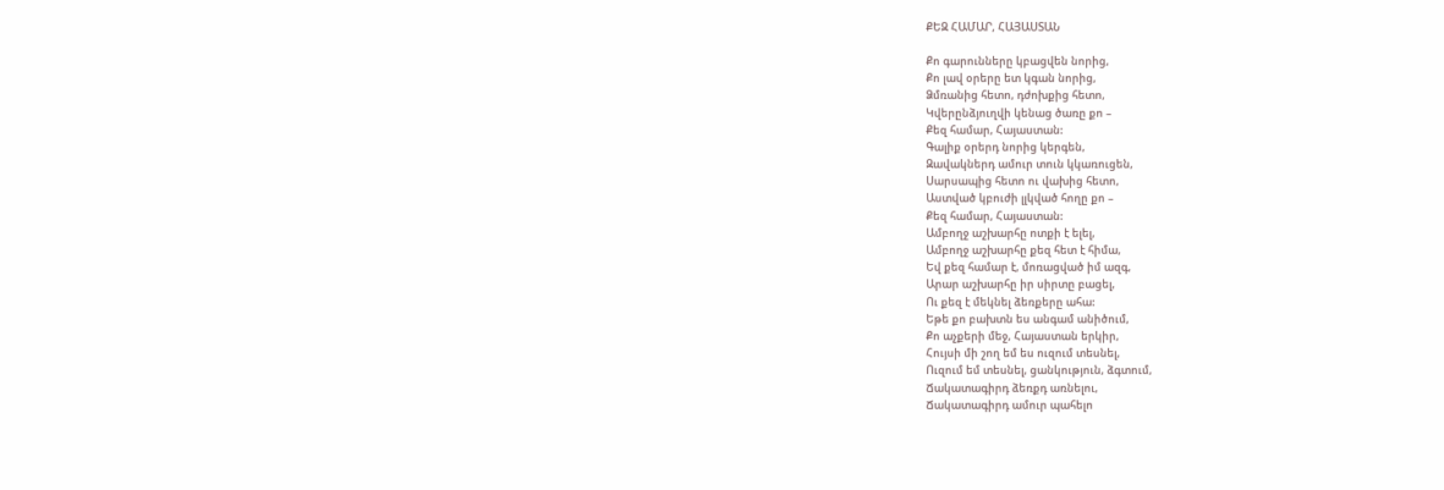ՔԵԶ ՀԱՄԱՐ, ՀԱՅԱՍՏԱՆ

Քո գարունները կբացվեն նորից,
Քո լավ օրերը ետ կգան նորից,
Ձմռանից հետո, դժոխքից հետո,
Կվերընձյուղվի կենաց ծառը քո –
Քեզ համար, Հայաստան:
Գալիք օրերդ նորից կերգեն,
Զավակներդ ամուր տուն կկառուցեն,
Սարսապից հետո ու վախից հետո,
Աստված կբուժի լլկված հողը քո –
Քեզ համար, Հայաստան:
Ամբողջ աշխարհը ոտքի է ելել,
Ամբողջ աշխարհը քեզ հետ է հիմա,
Եվ քեզ համար է, մոռացված իմ ազգ,
Արար աշխարհը իր սիրտը բացել,
Ու քեզ է մեկնել ձեռքերը ահա:
Եթե քո բախտն ես անգամ անիծում,
Քո աչքերի մեջ, Հայաստան երկիր,
Հույսի մի շող եմ ես ուզում տեսնել,
Ուզում եմ տեսնել, ցանկություն, ձգտում,
Ճակատագիրդ ձեռքդ առնելու,
Ճակատագիրդ ամուր պահելո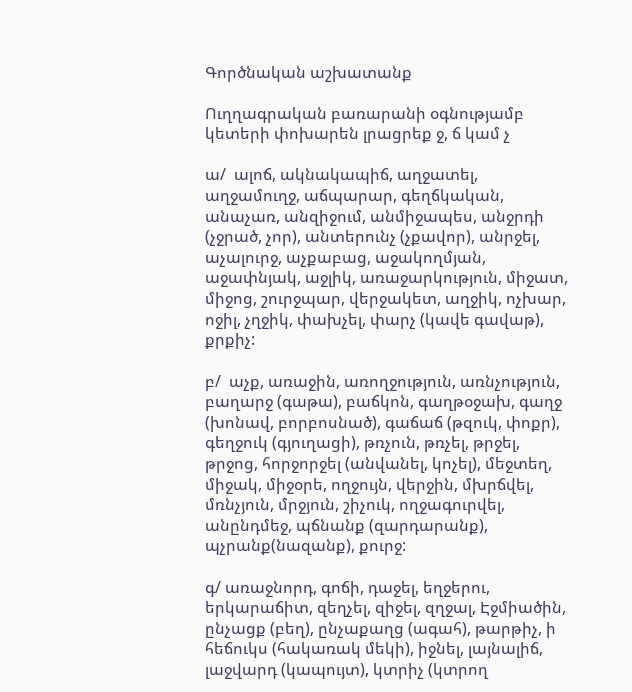Գործնական աշխատանք

Ուղղագրական բառարանի օգնությամբ կետերի փոխարեն լրացրեք ջ, ճ կամ չ

ա/  ալոճ, ակնակապիճ, աղջատել, աղջամուղջ, աճպարար, գեղճկական, անաչառ, անզիջում, անմիջապես, անջրդի (չջրած, չոր), անտերունչ (չքավոր), անրջել, աչալուրջ, աչքաբաց, աջակողմյան, աջափնյակ, աջլիկ, առաջարկություն, միջատ, միջոց, շուրջպար, վերջակետ, աղջիկ, ոչխար, ոջիլ, չղջիկ, փախչել, փարչ (կավե գավաթ), քրքիչ:

բ/  աչք, առաջին, առողջություն, առնչություն, բաղարջ (գաթա), բաճկոն, գաղթօջախ, գաղջ (խոնավ, բորբոսնած), գաճաճ (թզուկ, փոքր), գեղջուկ (գյուղացի), թռչուն, թռչել, թրջել, թրջոց, հորջորջել (անվանել, կոչել), մեջտեղ, միջակ, միջօրե, ողջույն, վերջին, մխրճվել, մռնչյուն, մրջյուն, շիչուկ, ողջագուրվել, անընդմեջ, պճնանք (զարդարանք), պչրանք(նազանք), քուրջ:

գ/ առաջնորդ, գոճի, դաջել, եղջերու, երկարաճիտ, զեղչել, զիջել, զղջալ, Էջմիածին, ընչացք (բեղ), ընչաքաղց (ագահ), թարթիչ, ի հեճուկս (հակառակ մեկի), իջնել, լայնալիճ, լաջվարդ (կապույտ), կտրիչ (կտրող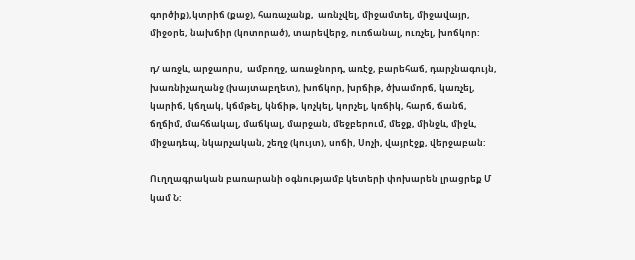գործիք),կտրիճ (քաջ), հառաչանք,  առնչվել, միջամտել, միջավայր, միջօրե, նախճիր (կոտորած), տարեվերջ, ուռճանալ, ուռչել, խոճկոր:

դ/ առջև, արջաորս,  ամբողջ, առաջնորդ, առէջ, բարեհաճ, դարչնագույն, խառնիչաղանջ (խայտաբղետ), խոճկոր, խրճիթ, ծխամորճ, կառչել, կարիճ, կճղակ, կճմթել, կնճիթ, կոչկել, կորչել, կռճիկ, հարճ, ճանճ, ճղճիմ, մահճակալ, մաճկալ, մարջան, մեջբերում, մեջք, մինջև, միջև, միջադեպ, նկարչական, շեղջ (կույտ), սոճի, Սոչի, վայրէջք, վերջաբան:

Ուղղագրական բառարանի օգնությամբ կետերի փոխարեն լրացրեք Մ կամ Ն: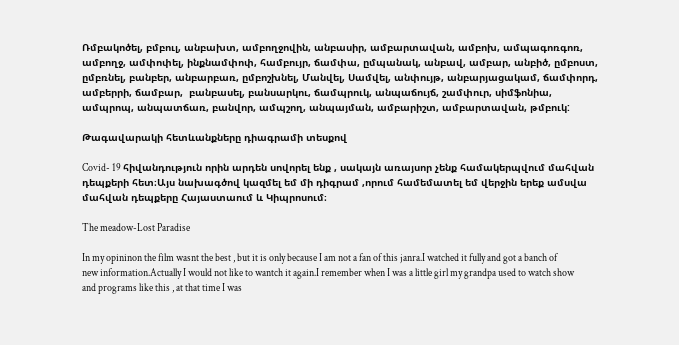Ռմբակոծել, բմբուլ, անբախտ, ամբողջովին, անբասիր, ամբարտավան, ամբոխ, ամպագոռգոռ, ամբողջ, ամփոփել, ինքնամփոփ, համբույր, ճամփա, ըմպանակ, անբավ, ամբար, անբիծ, ըմբոստ, ըմբռնել, բանբեր, անբարբառ, ըմբոշխնել, Մանվել, Սամվել, անփույթ, անբարյացակամ, ճամփորդ, ամբերրի, ճամբար,  բանբասել, բանսարկու, ճամպրուկ, անպաճույճ, շամփուր, սիմֆոնիա, ամպրոպ, անպատճառ, բանվոր, ամպշող, անպայման, ամբարիշտ, ամբարտավան, թմբուկ:

Թագավարակի հետևանքները դիագրամի տեսքով

Covid- 19 հիվանդություն որին արդեն սովորել ենք , սակայն առայսոր չենք համակերպվում մահվան դեպքերի հետ։Այս նախագծով կազմել եմ մի դիգրամ ,որում համեմատել եմ վերջին երեք ամսվա մահվան դեպքերը Հայաստաում և Կիպրոսում։

The meadow-Lost Paradise

In my opininon the film wasnt the best , but it is only because I am not a fan of this janra.I watched it fully and got a banch of new information.Actually I would not like to wantch it again.I remember when I was a little girl my grandpa used to watch show and programs like this , at that time I was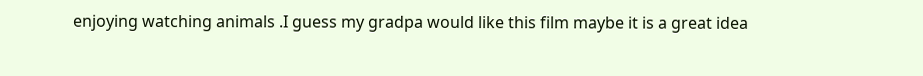enjoying watching animals .I guess my gradpa would like this film maybe it is a great idea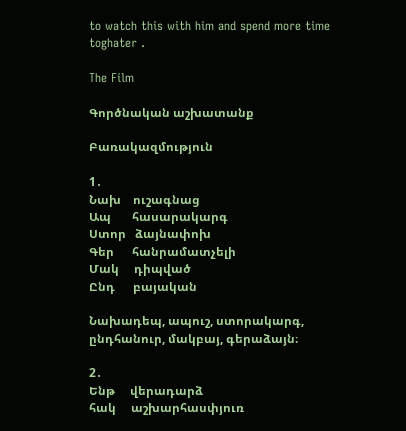to watch this with him and spend more time toghater .

The Film

Գործնական աշխատանք

Բառակազմություն

1․
Նախ    ուշագնաց
Ապ       հասարակարգ
Ստոր   ձայնափոխ
Գեր      հանրամատչելի
Մակ     դիպված
Ընդ      բայական

Նախադեպ, ապուշ, ստորակարգ, ընդհանուր, մակբայ, գերաձայն։

2․
Ենթ     վերադարձ
հակ     աշխարհասփյուռ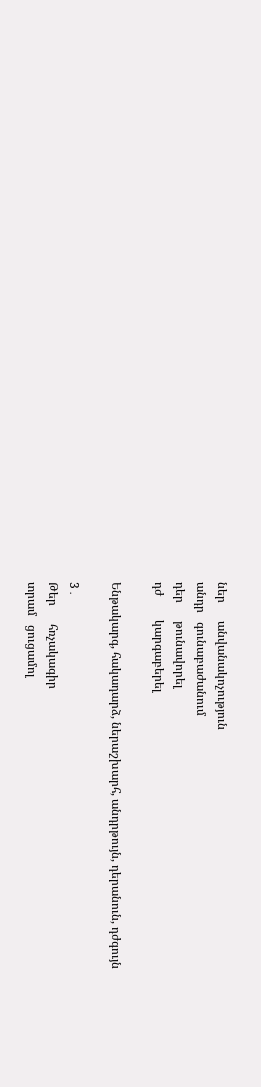ներ      անվանակոչություն
անդր   գունաբաժանում
դեր      թունավորել
դժ        կարգաբերել

Ենթակարգ, հակադարձ, ներաշխարհ, անդրթույն, դերանուն, դժգույն

3․
Թեր      հռչակագիր
տրամ   ցուցամոլ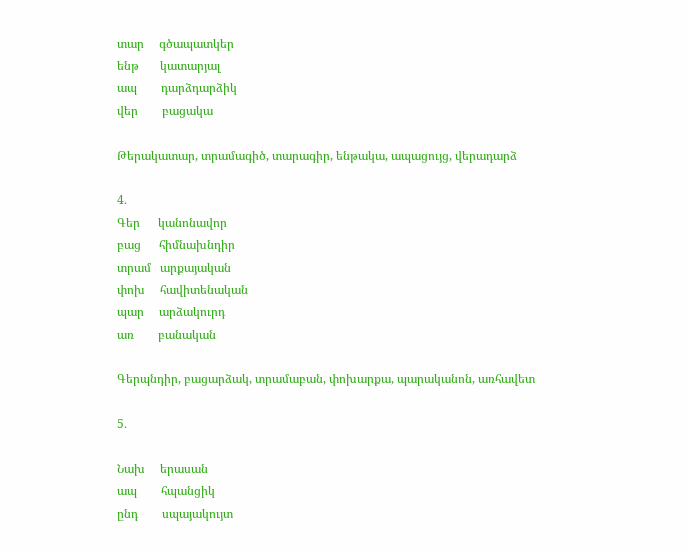տար     գծապատկեր
ենթ       կատարյալ
ապ        դարձդարձիկ
վեր        բացակա

Թերակատար, տրամագիծ, տարագիր, ենթակա, ապացույց, վերադարձ

4․
Գեր      կանոնավոր
բաց      հիմնախնդիր
տրամ   արքայական
փոխ     հավիտենական
պար     արձակուրդ
առ        բանական

Գերպնդիր, բացարձակ, տրամաբան, փոխարքա, պարականոն, առհավետ

5․

Նախ     երասան
ապ        հպանցիկ
ընդ        սպայակույտ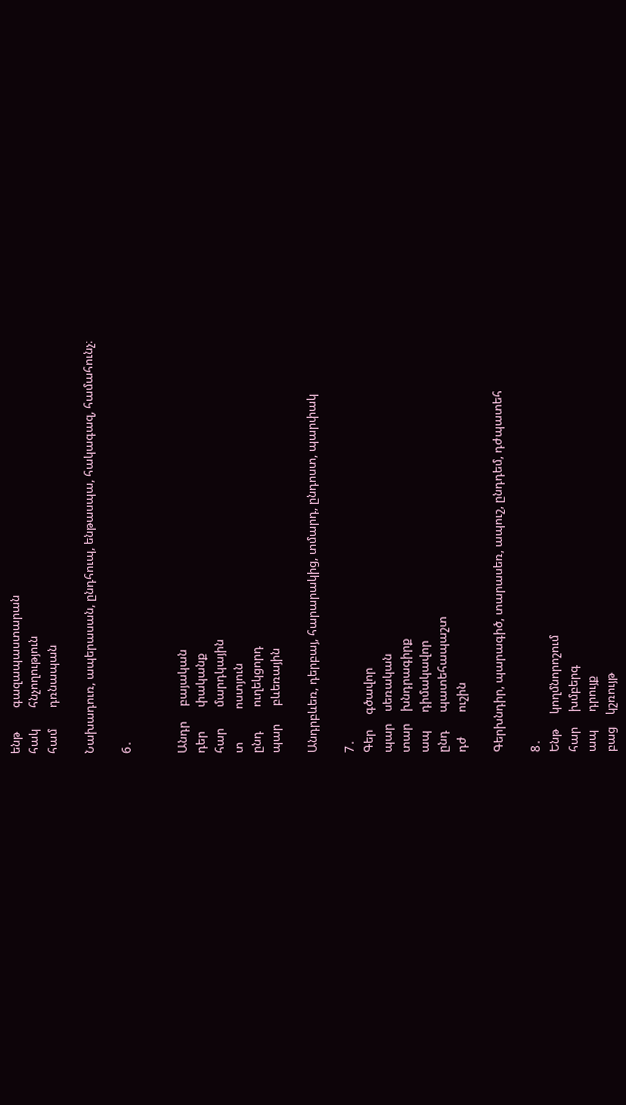ենթ        գազապաստարան
հակ       հնչողություն
համ       դռնապան

Նախադուռ, ապերասան, ընդհուպ, ենթասպա, հակագազ, համահունչ։

6․


Անդր     բայական
դեր        փականք
հար       մարդկային
տ           ոստյուն
ընդ        ուղեկցորդ
պար      բևեռային

Անդրբևեռ, դերբայ, հարարակից, տմարդ, ընդոստ, պարփակ

7․
Գեր     գծավոր
պար    սեռական
տար    խնդրագիրք
ապ      դիմակավոր
ընդ      պատեհապաշտ
դժ        ուշին

Գերխնդիր, պարագիծ, տարասեռ, ապուշ, ընդդեմ, դժպատեհ

8․
Ենթ     կողմնորոշում
հար     խմբերգ
ապ      դրույք
բաց    կշռույթ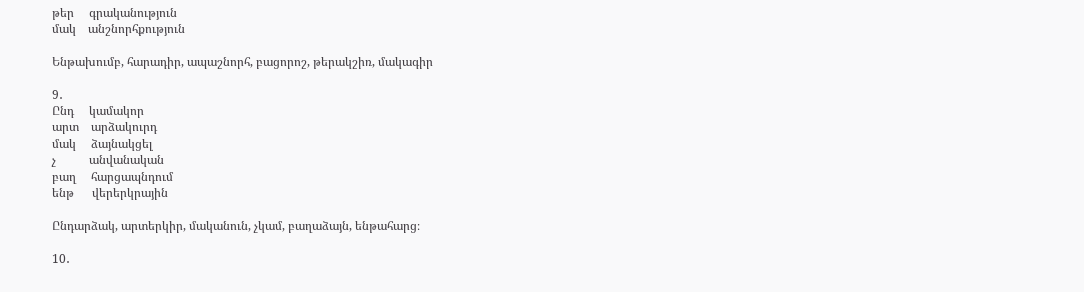թեր     գրականություն
մակ    անշնորհքություն

Ենթախումբ, հարադիր, ապաշնորհ, բացորոշ, թերակշիռ, մակագիր

9․
Ընդ     կամակոր
արտ    արձակուրդ
մակ     ձայնակցել
չ           անվանական
բաղ     հարցապնդում
ենթ      վերերկրային

Ընդարձակ, արտերկիր, մականուն, չկամ, բաղաձայն, ենթահարց։

10․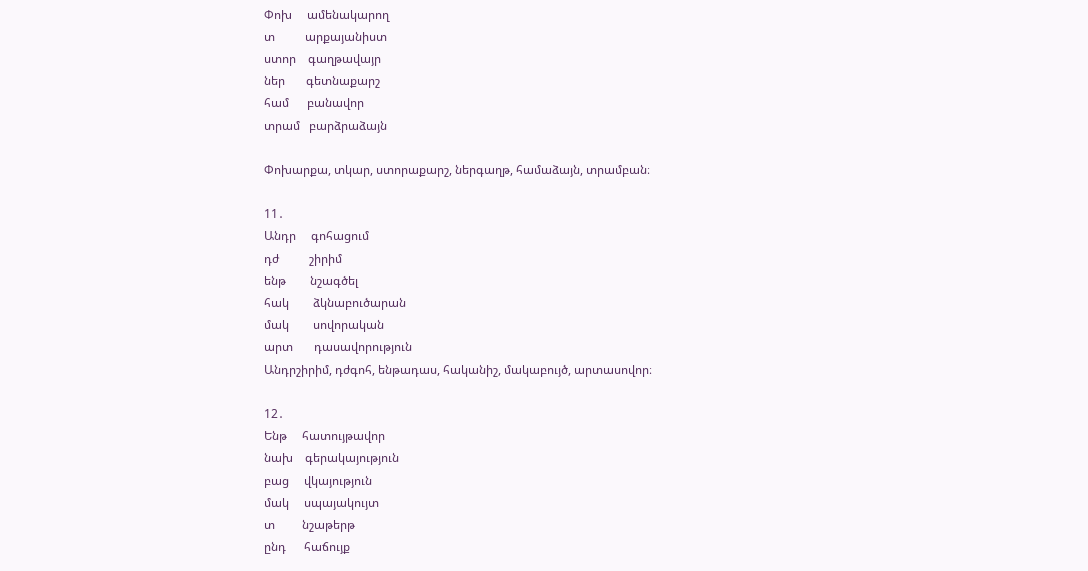Փոխ     ամենակարող
տ          արքայանիստ
ստոր    գաղթավայր
ներ       գետնաքարշ
համ      բանավոր
տրամ   բարձրաձայն

Փոխարքա, տկար, ստորաքարշ, ներգաղթ, համաձայն, տրամբան։

11․
Անդր     գոհացում
դժ          շիրիմ
ենթ        նշագծել
հակ        ձկնաբուծարան
մակ        սովորական
արտ       դասավորություն
Անդրշիրիմ, դժգոհ, ենթադաս, հականիշ, մակաբույծ, արտասովոր։

12․
Ենթ     հատույթավոր
նախ    գերակայություն
բաց     վկայություն
մակ     սպայակույտ
տ         նշաթերթ
ընդ      հաճույք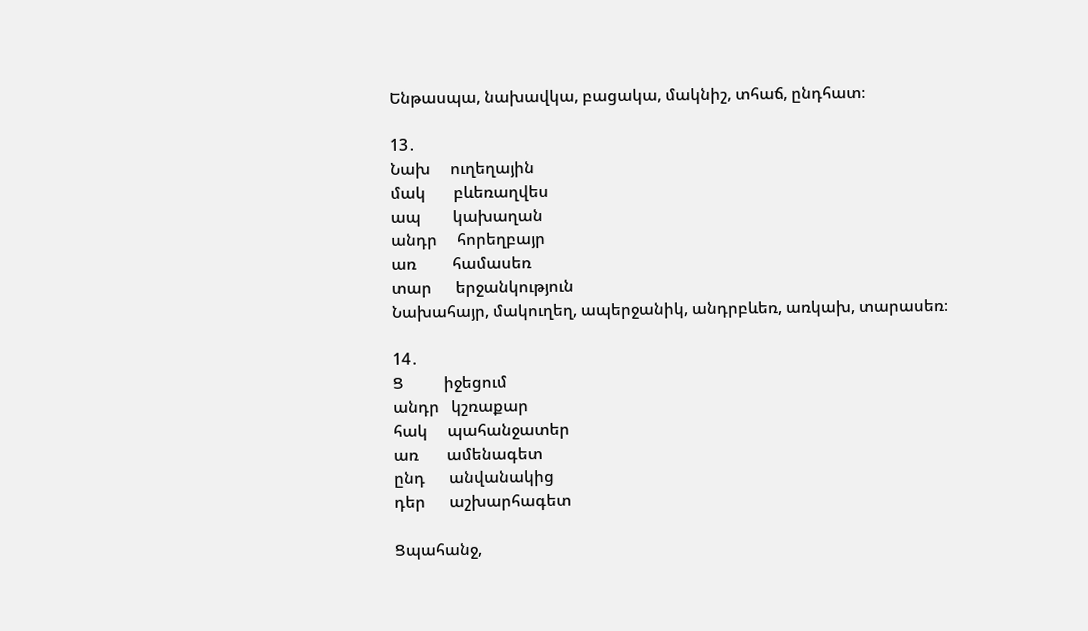Ենթասպա, նախավկա, բացակա, մակնիշ, տհաճ, ընդհատ։

13․
Նախ     ուղեղային
մակ       բևեռաղվես
ապ        կախաղան
անդր     հորեղբայր
առ         համասեռ
տար      երջանկություն
Նախահայր, մակուղեղ, ապերջանիկ, անդրբևեռ, առկախ, տարասեռ։

14․
Ց          իջեցում
անդր   կշռաքար
հակ     պահանջատեր
առ       ամենագետ
ընդ      անվանակից
դեր      աշխարհագետ

Ցպահանջ,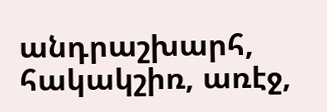անդրաշխարհ, հակակշիռ, առէջ,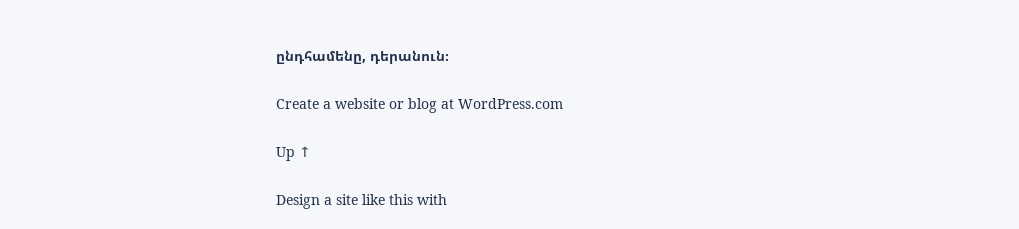ընդհամենը, դերանուն։

Create a website or blog at WordPress.com

Up ↑

Design a site like this with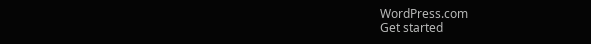WordPress.com
Get started